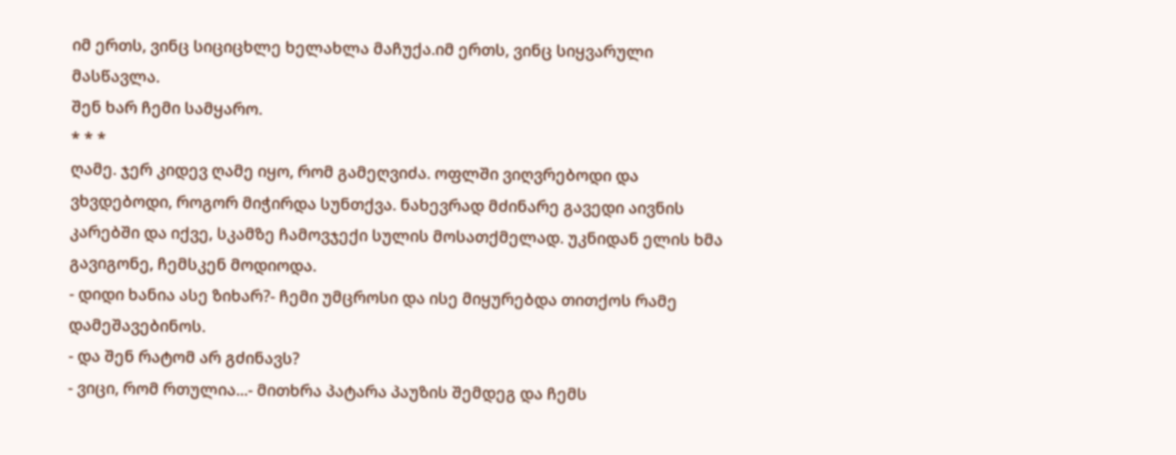იმ ერთს, ვინც სიციცხლე ხელახლა მაჩუქა.იმ ერთს, ვინც სიყვარული მასწავლა.
შენ ხარ ჩემი სამყარო.
* * *
ღამე. ჯერ კიდევ ღამე იყო, რომ გამეღვიძა. ოფლში ვიღვრებოდი და ვხვდებოდი, როგორ მიჭირდა სუნთქვა. ნახევრად მძინარე გავედი აივნის კარებში და იქვე, სკამზე ჩამოვჯექი სულის მოსათქმელად. უკნიდან ელის ხმა გავიგონე, ჩემსკენ მოდიოდა.
- დიდი ხანია ასე ზიხარ?- ჩემი უმცროსი და ისე მიყურებდა თითქოს რამე დამეშავებინოს.
- და შენ რატომ არ გძინავს?
- ვიცი, რომ რთულია...- მითხრა პატარა პაუზის შემდეგ და ჩემს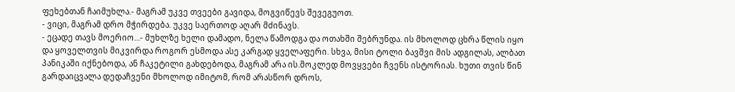ფეხებთან ჩაიმუხლა.- მაგრამ უკვე თვეები გავიდა, მოგვიწევს შევეგუოთ.
- ვიცი, მაგრამ დრო მჭირდება. უკვე საერთოდ აღარ მძინავს.
- ეცადე თავს მოერიო...- მუხლზე ხელი დამადო, ნელა წამოდგა და ოთახში შებრუნდა. ის მხოლოდ ცხრა წლის იყო და ყოველთვის მიკვირდა როგორ ესმოდა ასე კარგად ყველაფერი. სხვა, მისი ტოლი ბავშვი მის ადგილას, ალბათ პანიკაში იქნებოდა, ან ჩაკეტილი გახდებოდა, მაგრამ არა ის.მოკლედ მოვყვები ჩვენს ისტორიას. ხუთი თვის წინ გარდაიცვალა დედაჩვენი მხოლოდ იმიტომ, რომ არასწორ დროს,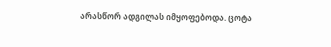არასწორ ადგილას იმყოფებოდა. ცოტა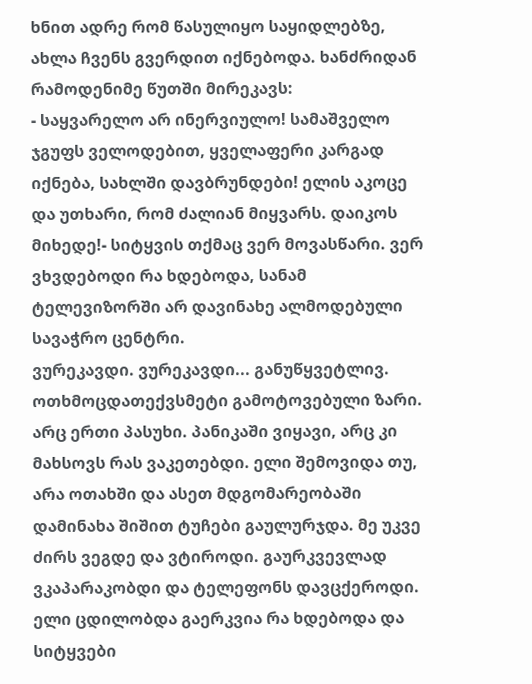ხნით ადრე რომ წასულიყო საყიდლებზე, ახლა ჩვენს გვერდით იქნებოდა. ხანძრიდან რამოდენიმე წუთში მირეკავს:
- საყვარელო არ ინერვიულო! სამაშველო ჯგუფს ველოდებით, ყველაფერი კარგად იქნება, სახლში დავბრუნდები! ელის აკოცე და უთხარი, რომ ძალიან მიყვარს. დაიკოს მიხედე!- სიტყვის თქმაც ვერ მოვასწარი. ვერ ვხვდებოდი რა ხდებოდა, სანამ ტელევიზორში არ დავინახე ალმოდებული სავაჭრო ცენტრი.
ვურეკავდი. ვურეკავდი... განუწყვეტლივ. ოთხმოცდათექვსმეტი გამოტოვებული ზარი. არც ერთი პასუხი. პანიკაში ვიყავი, არც კი მახსოვს რას ვაკეთებდი. ელი შემოვიდა თუ, არა ოთახში და ასეთ მდგომარეობაში დამინახა შიშით ტუჩები გაულურჯდა. მე უკვე ძირს ვეგდე და ვტიროდი. გაურკვევლად ვკაპარაკობდი და ტელეფონს დავცქეროდი. ელი ცდილობდა გაერკვია რა ხდებოდა და სიტყვები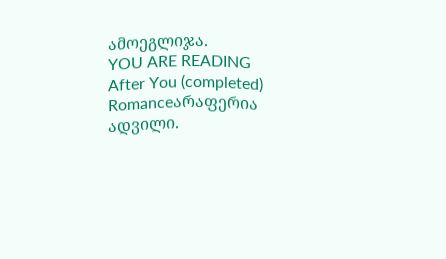ამოეგლიჯა.
YOU ARE READING
After You (completed)
Romanceარაფერია ადვილი.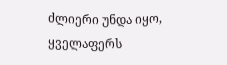ძლიერი უნდა იყო, ყველაფერს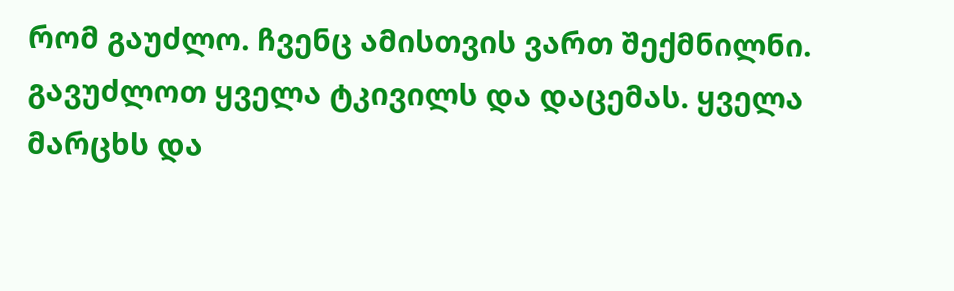რომ გაუძლო. ჩვენც ამისთვის ვართ შექმნილნი. გავუძლოთ ყველა ტკივილს და დაცემას. ყველა მარცხს და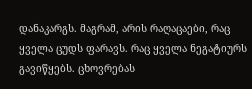დანაკარგს. მაგრამ, არის რაღაცაები, რაც ყველა ცუდს ფარავს. რაც ყველა ნეგატიურს გავიწყებს. ცხოვრებას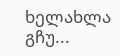ხელახლა გჩუ...